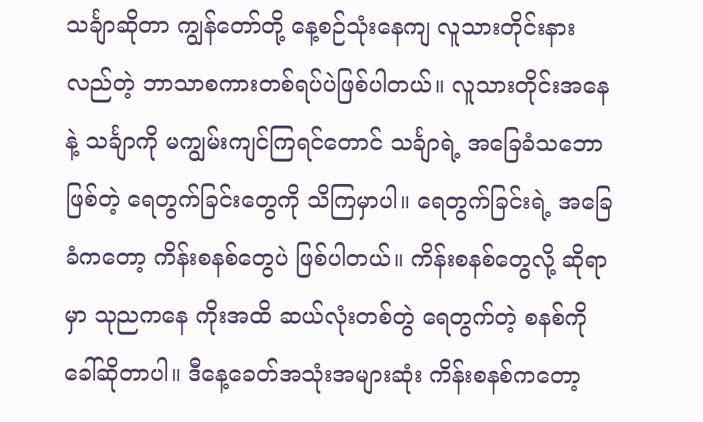သင်္ချာဆိုတာ ကျွန်တော်တို့ နေ့စဉ်သုံးနေကျ လူသားတိုင်းနားလည်တဲ့ ဘာသာစကားတစ်ရပ်ပဲဖြစ်ပါတယ်။ လူသားတိုင်းအနေနဲ့ သင်္ချာကို မကျွမ်းကျင်ကြရင်တောင် သင်္ချာရဲ့ အခြေခံသဘောဖြစ်တဲ့ ရေတွက်ခြင်းတွေကို သိကြမှာပါ။ ရေတွက်ခြင်းရဲ့ အခြေခံကတော့ ကိန်းစနစ်တွေပဲ ဖြစ်ပါတယ်။ ကိန်းစနစ်တွေလို့ ဆိုရာမှာ သုညကနေ ကိုးအထိ ဆယ်လုံးတစ်တွဲ ရေတွက်တဲ့ စနစ်ကို ခေါ်ဆိုတာပါ။ ဒီနေ့ခေတ်အသုံးအများဆုံး ကိန်းစနစ်ကတော့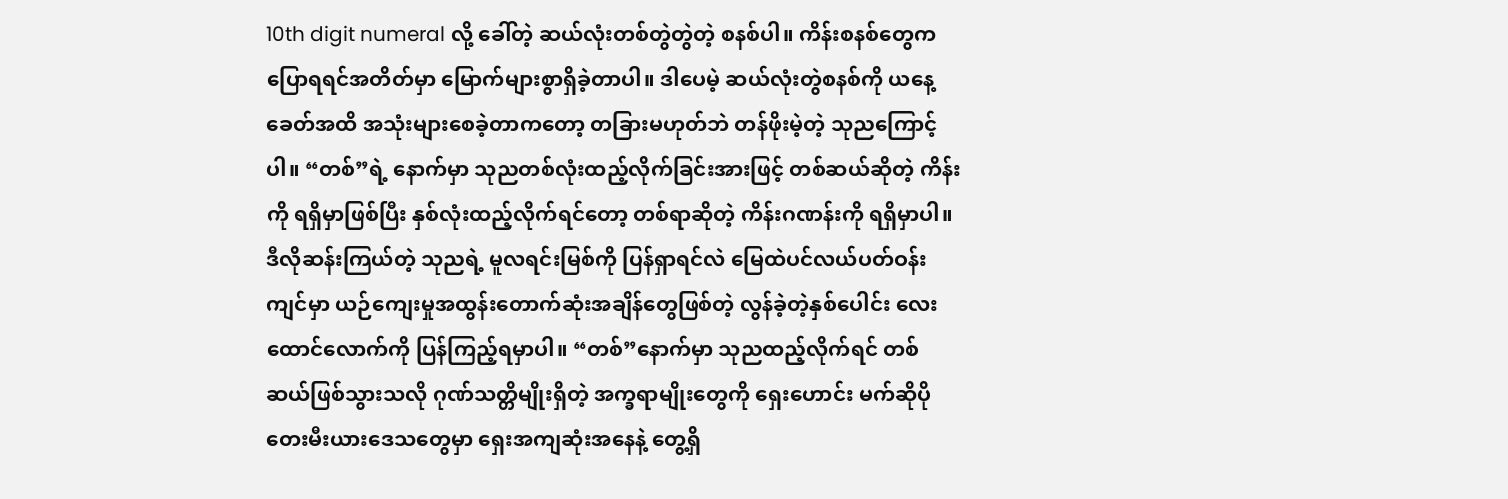10th digit numeral လို့ ခေါ်တဲ့ ဆယ်လုံးတစ်တွဲတွဲတဲ့ စနစ်ပါ။ ကိန်းစနစ်တွေက ပြောရရင်အတိတ်မှာ မြောက်များစွာရှိခဲ့တာပါ။ ဒါပေမဲ့ ဆယ်လုံးတွဲစနစ်ကို ယနေ့ခေတ်အထိ အသုံးများစေခဲ့တာကတော့ တခြားမဟုတ်ဘဲ တန်ဖိုးမဲ့တဲ့ သုညကြောင့်ပါ။ “တစ်”ရဲ့ နောက်မှာ သုညတစ်လုံးထည့်လိုက်ခြင်းအားဖြင့် တစ်ဆယ်ဆိုတဲ့ ကိန်းကို ရရှိမှာဖြစ်ပြီး နှစ်လုံးထည့်လိုက်ရင်တော့ တစ်ရာဆိုတဲ့ ကိန်းဂဏန်းကို ရရှိမှာပါ။
ဒီလိုဆန်းကြယ်တဲ့ သုညရဲ့ မူလရင်းမြစ်ကို ပြန်ရှာရင်လဲ မြေထဲပင်လယ်ပတ်ဝန်းကျင်မှာ ယဉ်ကျေးမှုအထွန်းတောက်ဆုံးအချိန်တွေဖြစ်တဲ့ လွန်ခဲ့တဲ့နှစ်ပေါင်း လေးထောင်လောက်ကို ပြန်ကြည့်ရမှာပါ။ “တစ်”နောက်မှာ သုညထည့်လိုက်ရင် တစ်ဆယ်ဖြစ်သွားသလို ဂုဏ်သတ္တိမျိုးရှိတဲ့ အက္ခရာမျိုးတွေကို ရှေးဟောင်း မက်ဆိုပိုတေးမီးယားဒေသတွေမှာ ရှေးအကျဆုံးအနေနဲ့ တွေ့ရှိ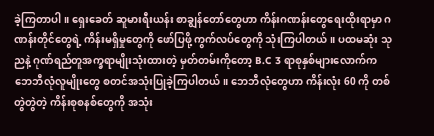ခဲ့ကြတာပါ။ ရှေးခေတ် ဆူမားရီးယန်း စာချွန်တော်တွေဟာ ကိန်းဂဏန်းတွေရေးထိုးရာမှာ ဂဏန်းတိုင်တွေရဲ့ ကိန်းမရှိမှုတွေကို ဖော်ပြဖို့ ကွက်လပ်တွေကို သုံးကြပါတယ်။ ပထမဆုံး သုညနဲ့ ဂုဏ်ရည်တူအက္ခရာမျိုးသုံးထားတဲ့ မှတ်တမ်းကိုတော့ B.C 3 ရာစုနှစ်များလောက်က ဘေဘီလုံလူမျိုးတွေ စတင်အသုံးပြုခဲ့ကြပါတယ်။ ဘေဘီလုံတွေဟာ ကိန်းလုံး 60 ကို တစ်တွဲတွဲတဲ့ ကိန်းစုစနစ်တွေကို အသုံး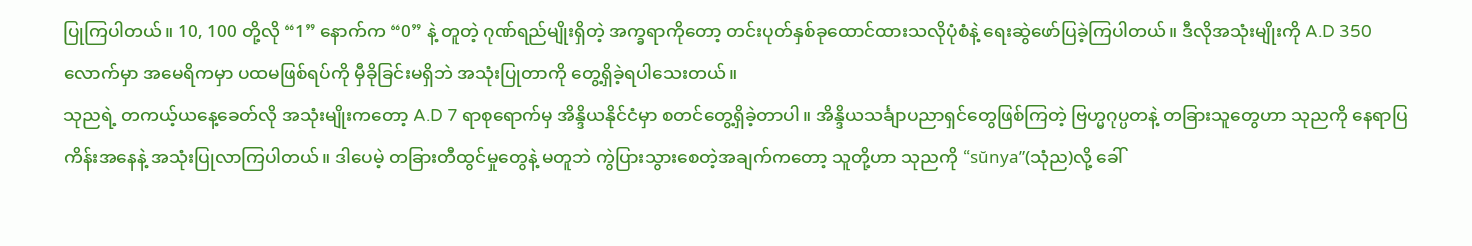ပြုကြပါတယ်။ 10, 100 တို့လို “1” နောက်က “0” နဲ့ တူတဲ့ ဂုဏ်ရည်မျိုးရှိတဲ့ အက္ခရာကိုတော့ တင်းပုတ်နှစ်ခုထောင်ထားသလိုပုံစံနဲ့ ရေးဆွဲဖော်ပြခဲ့ကြပါတယ်။ ဒီလိုအသုံးမျိုးကို A.D 350 လောက်မှာ အမေရိကမှာ ပထမဖြစ်ရပ်ကို မှီခိုခြင်းမရှိဘဲ အသုံးပြုတာကို တွေ့ရှိခဲ့ရပါသေးတယ်။
သုညရဲ့ တကယ့်ယနေ့ခေတ်လို အသုံးမျိုးကတော့ A.D 7 ရာစုရောက်မှ အိန္ဒိယနိုင်ငံမှာ စတင်တွေ့ရှိခဲ့တာပါ။ အိန္ဒိယသင်္ချာပညာရှင်တွေဖြစ်ကြတဲ့ ဗြဟ္မဂုပ္ပတနဲ့ တခြားသူတွေဟာ သုညကို နေရာပြကိန်းအနေနဲ့ အသုံးပြုလာကြပါတယ်။ ဒါပေမဲ့ တခြားတီထွင်မှုတွေနဲ့ မတူဘဲ ကွဲပြားသွားစေတဲ့အချက်ကတော့ သူတို့ဟာ သုညကို “sŭnya”(သုံည)လို့ ခေါ်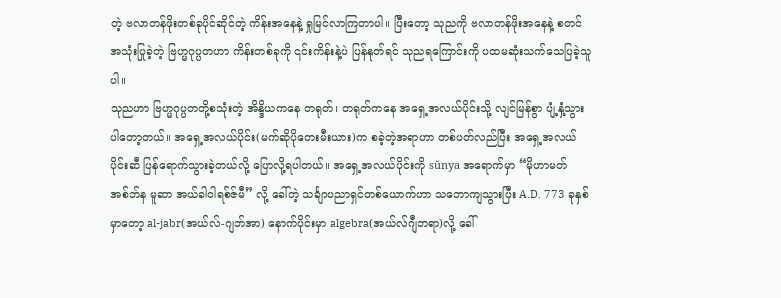တဲ့ ဗလာတန်ဖိုးတစ်ခုပိုင်ဆိုင်တဲ့ ကိန်းအနေနဲ့ ရှုမြင်လာကြတာပါ။ ပြီးတော့ သုညကို ဗလာတန်ဖိုးအနေနဲ့ စတင်အသုံးပြုခဲ့တဲ့ ဗြဟ္မဂုပ္ပတဟာ ကိန်းတစ်ခုကို ၎င်းကိန်းနဲ့ပဲ ပြန်နုတ်ရင် သုညရကြောင်းကို ပထမဆုံးသက်သေပြခဲ့သူပါ။
သုညဟာ ဗြဟ္မဂုပ္ပတတို့စသုံးတဲ့ အိန္ဒိယကနေ တရုတ်၊ တရုတ်ကနေ အရှေ့အလယ်ပိုင်းသို့ လျင်မြန်စွာ ပျံ့နှံ့သွားပါတော့တယ်။ အရှေ့အလယ်ပိုင်း(မက်ဆိုပိုတေးမီးယား)က စခဲ့တဲ့အရာဟာ တစ်ပတ်လည်ပြီး အရှေ့အလယ်ပိုင်းဆီ ပြန်ရောက်သွားခဲ့တယ်လို့ ပြောလို့ရပါတယ်။ အရှေ့အလယ်ပိုင်းကို sŭnya အရောက်မှာ “မိုဟာမတ် အစ်ဘ်န မူဆာ အယ်ခါဝါရစ်ဇ်မီ” လို့ ခေါ်တဲ့ သင်္ချာပညာရှင်တစ်ယောက်ဟာ သဘောကျသွားပြီး A.D. 773 ခုနှစ်မှာတော့ al-jabr(အယ်လ်-ဂျဘ်အာ) နောက်ပိုင်းမှာ algebra(အယ်လ်ဂျီဘရာ)လို့ ခေါ်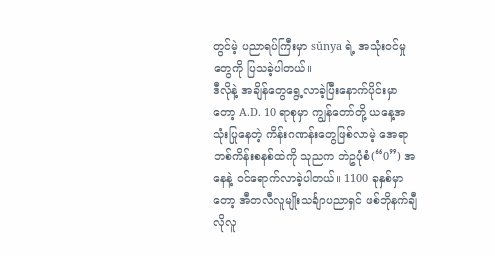တွင်မဲ့ ပညာရပ်ကြီးမှာ sŭnya ရဲ့ အသုံးဝင်မှုတွေကို ပြသခဲ့ပါတယ်။
ဒီလိုနဲ့ အချိန်တွေရွေ့လာခဲ့ပြီးနောက်ပိုင်းမှာတော့ A.D. 10 ရာစုမှာ ကျွန်တော်တို့ ယနေ့အသုံးပြုနေတဲ့ ကိန်းဂဏန်းတွေဖြစ်လာမဲ့ အေရာဘစ်ကိန်းစနစ်ထဲကို သုညက ဘဲဥပုံစံ(“0”) အနေနဲ့ ဝင်ရောက်လာခဲ့ပါတယ်။ 1100 ခုနှစ်မှာတော့ အီတလီလူမျိုးသင်္ချာပညာရှင် ဖစ်ဘိုနက်ချီလိုလူ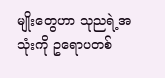မျိုးတွေဟာ သုညရဲ့အသုံးကို ဥရောပတစ်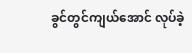ခွင်တွင်ကျယ်အောင် လုပ်ခဲ့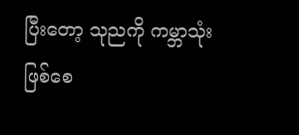ပြီးတော့ သုညကို ကမ္ဘာသုံးဖြစ်စေ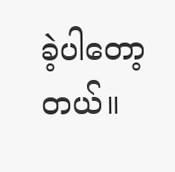ခဲ့ပါတော့တယ်။